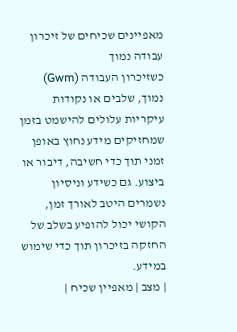מאפיינים שכיחים של זיכרון עבודה נמוך
כשזיכרון העבודה (Gwm) נמוך, שלבים או נקודות עיקריות עלולים להישמט בזמן שמחזיקים מידע נחוץ באופן זמני תוך כדי חשיבה, דיבור או ביצוע. גם כשידע וניסיון נשמרים היטב לאורך זמן, הקושי יכול להופיע בשלב של החזקה בזיכרון תוך כדי שימוש במידע.
| מצב | מאפיין שכיח |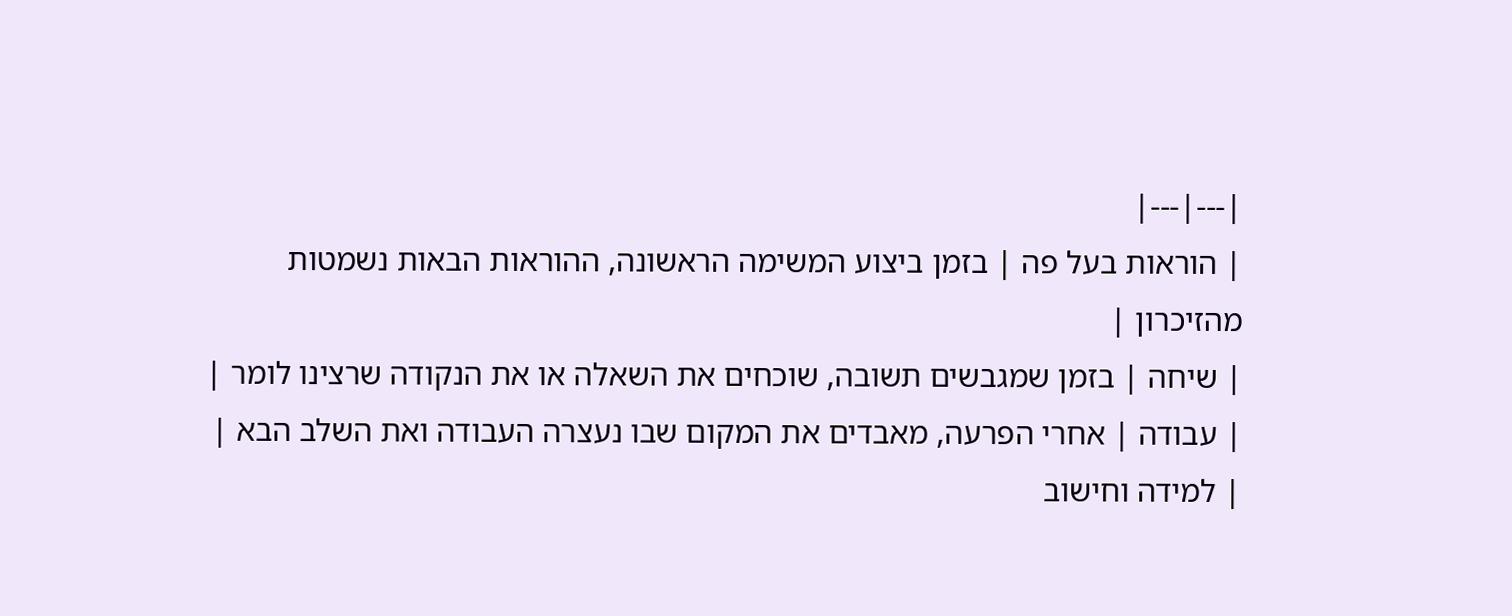|---|---|
| הוראות בעל פה | בזמן ביצוע המשימה הראשונה, ההוראות הבאות נשמטות מהזיכרון |
| שיחה | בזמן שמגבשים תשובה, שוכחים את השאלה או את הנקודה שרצינו לומר |
| עבודה | אחרי הפרעה, מאבדים את המקום שבו נעצרה העבודה ואת השלב הבא |
| למידה וחישוב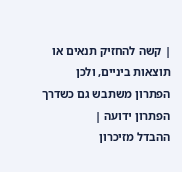| קשה להחזיק תנאים או תוצאות ביניים, ולכן הפתרון משתבש גם כשדרך הפתרון ידועה |
ההבדל מזיכרון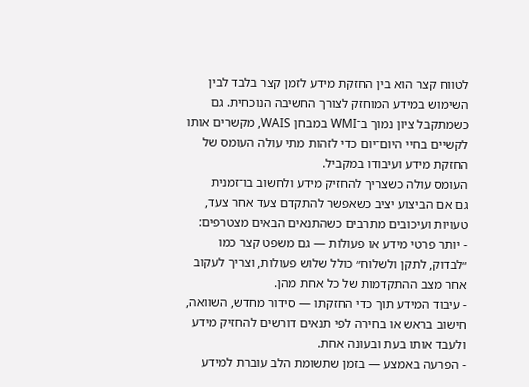לטווח קצר הוא בין החזקת מידע לזמן קצר בלבד לבין השימוש במידע המוחזק לצורך החשיבה הנוכחית. גם כשמתקבל ציון נמוך ב־WMI במבחן WAIS, מקשרים אותו לקשיים בחיי היום־יום כדי לזהות מתי עולה העומס של החזקת מידע ועיבודו במקביל.
העומס עולה כשצריך להחזיק מידע ולחשוב בו־זמנית
גם אם הביצוע יציב כשאפשר להתקדם צעד אחר צעד, טעויות ועיכובים מתרבים כשהתנאים הבאים מצטרפים:
- יותר פרטי מידע או פעולות — גם משפט קצר כמו ״לבדוק, לתקן ולשלוח״ כולל שלוש פעולות, וצריך לעקוב אחר מצב ההתקדמות של כל אחת מהן.
- עיבוד המידע תוך כדי החזקתו — סידור מחדש, השוואה, חישוב בראש או בחירה לפי תנאים דורשים להחזיק מידע ולעבד אותו בעת ובעונה אחת.
- הפרעה באמצע — בזמן שתשומת הלב עוברת למידע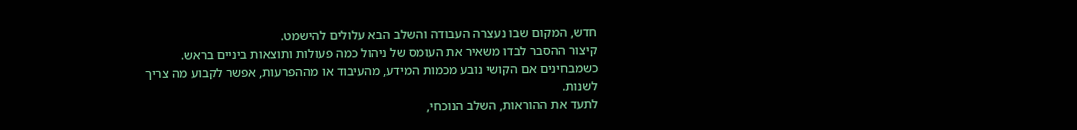חדש, המקום שבו נעצרה העבודה והשלב הבא עלולים להישמט.
קיצור ההסבר לבדו משאיר את העומס של ניהול כמה פעולות ותוצאות ביניים בראש. כשמבחינים אם הקושי נובע מכמות המידע, מהעיבוד או מההפרעות, אפשר לקבוע מה צריך לשנות.
לתעד את ההוראות, השלב הנוכחי,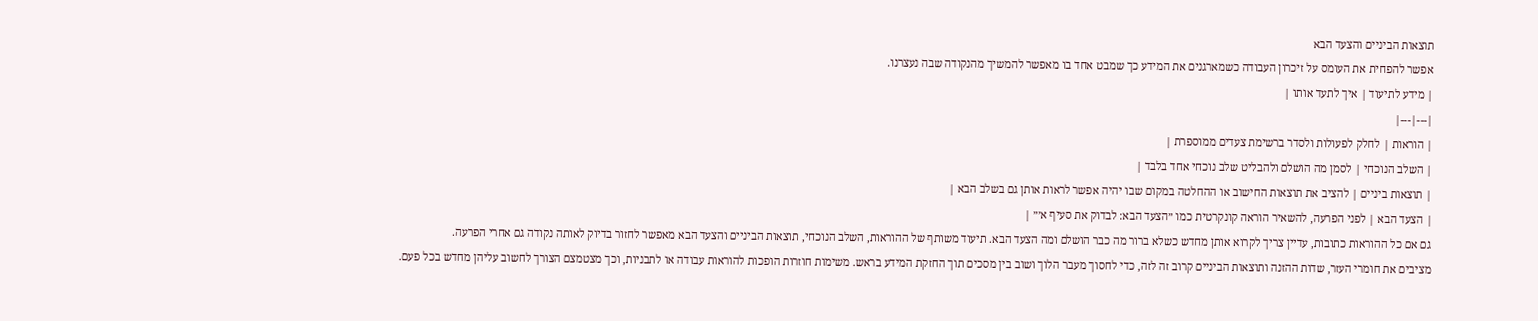תוצאות הביניים והצעד הבא
אפשר להפחית את העומס על זיכרון העבודה כשמארגנים את המידע כך שמבט אחד בו מאפשר להמשיך מהנקודה שבה נעצרנו.
| מידע לתיעוד | איך לתעד אותו |
|---|---|
| הוראות | לחלק לפעולות ולסדר ברשימת צעדים ממוספרת |
| השלב הנוכחי | לסמן מה הושלם ולהבליט שלב נוכחי אחד בלבד |
| תוצאות ביניים | להציב את תוצאות החישוב או ההחלטה במקום שבו יהיה אפשר לראות אותן גם בשלב הבא |
| הצעד הבא | לפני הפרעה, להשאיר הוראה קונקרטית כמו ״הצעד הבא: לבדוק את סעיף א׳״ |
גם אם כל ההוראות כתובות, עדיין צריך לקרוא אותן מחדש כשלא ברור מה כבר הושלם ומה הצעד הבא. תיעוד משותף של ההוראות, השלב הנוכחי, תוצאות הביניים והצעד הבא מאפשר לחזור בדיוק לאותה נקודה גם אחרי הפרעה.
מציבים את חומרי העזר, שדות ההזנה ותוצאות הביניים קרוב זה לזה, כדי לחסוך מעבר הלוך ושוב בין מסכים תוך החזקת המידע בראש. משימות חוזרות הופכות להוראות עבודה או לתבניות, וכך מצטמצם הצורך לחשוב עליהן מחדש בכל פעם.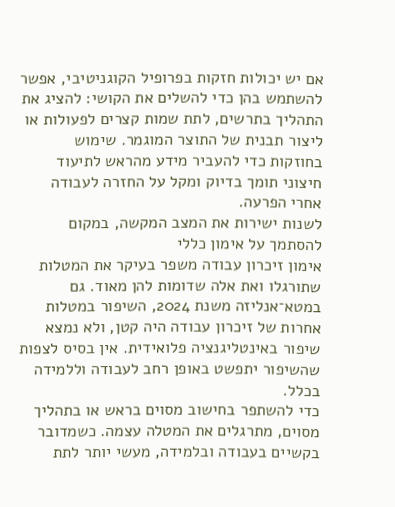אם יש יכולות חזקות בפרופיל הקוגניטיבי, אפשר להשתמש בהן כדי להשלים את הקושי: להציג את התהליך בתרשים, לתת שמות קצרים לפעולות או ליצור תבנית של התוצר המוגמר. שימוש בחוזקות כדי להעביר מידע מהראש לתיעוד חיצוני תומך בדיוק ומקל על החזרה לעבודה אחרי הפרעה.
לשנות ישירות את המצב המקשה, במקום להסתמך על אימון כללי
אימון זיכרון עבודה משפר בעיקר את המטלות שתורגלו ואת אלה שדומות להן מאוד. גם במטא־אנליזה משנת 2024, השיפור במטלות אחרות של זיכרון עבודה היה קטן, ולא נמצא שיפור באינטליגנציה פלואידית. אין בסיס לצפות שהשיפור יתפשט באופן רחב לעבודה וללמידה בכלל.
כדי להשתפר בחישוב מסוים בראש או בתהליך מסוים, מתרגלים את המטלה עצמה. כשמדובר בקשיים בעבודה ובלמידה, מעשי יותר לתת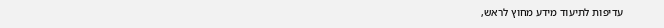עדיפות לתיעוד מידע מחוץ לראש,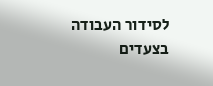לסידור העבודה בצעדים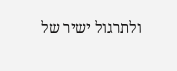ולתרגול ישיר של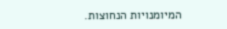המיומנויות הנחוצות.